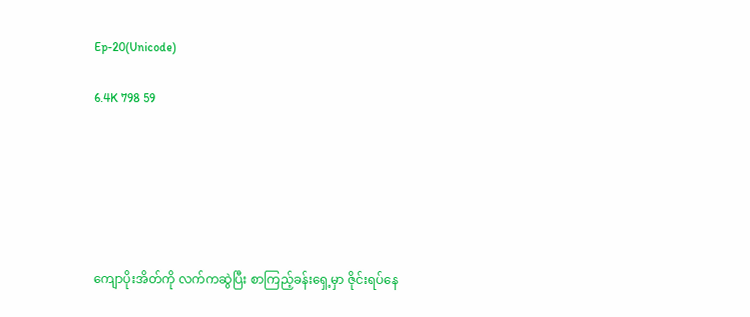Ep-20(Unicode)

6.4K 798 59






ကျောပိုးအိတ်ကို လက်ကဆွဲပြီး စာကြည့်ခန်းရှေ့မှာ ဇိုင်းရပ်နေ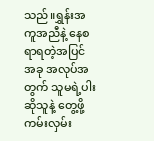သည်။ရွှန်းအကူအညီနဲ့ နေစရာရတဲ့အပြင် အခု အလုပ်အတွက် သူမရဲ့ပါးဆိုသူနဲ့ တွေ့ဖို့ကမ်းလှမ်း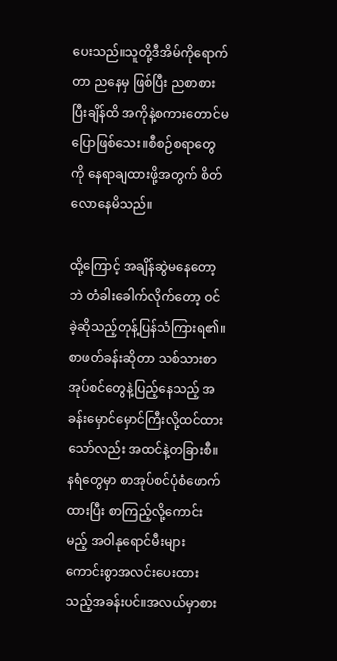ပေးသည်။သူတို့ဒီအိမ်ကိုရောက်တာ ညနေမှ ဖြစ်ပြီး ညစာစားပြီးချိန်ထိ အကိုနဲ့စကားတောင်မပြောဖြစ်သေး။စီစဉ်စရာတွေကို နေရာချထားဖို့အတွက် စိတ်လောနေမိသည်။

ထို့ကြောင့် အချိန်ဆွဲမနေတော့ဘဲ တံခါးခေါက်လိုက်တော့ ဝင်ခဲ့ဆိုသည့်တုန့်ပြန်သံကြားရ၏။
စာဖတ်ခန်းဆိုတာ သစ်သားစာအုပ်စင်တွေနဲ့ပြည့်နေသည့် အခန်းမှောင်မှောင်ကြီးလို့ထင်ထားသော်လည်း အထင်နဲ့တခြားစီ။နရံတွေမှာ စာအုပ်စင်ပုံစံဖောက်ထားပြီး စာကြည့်လို့ကောင်းမည့် အဝါနုရောင်မီးများ ကောင်းစွာအလင်းပေးထားသည့်အခန်းပင်။အလယ်မှာစား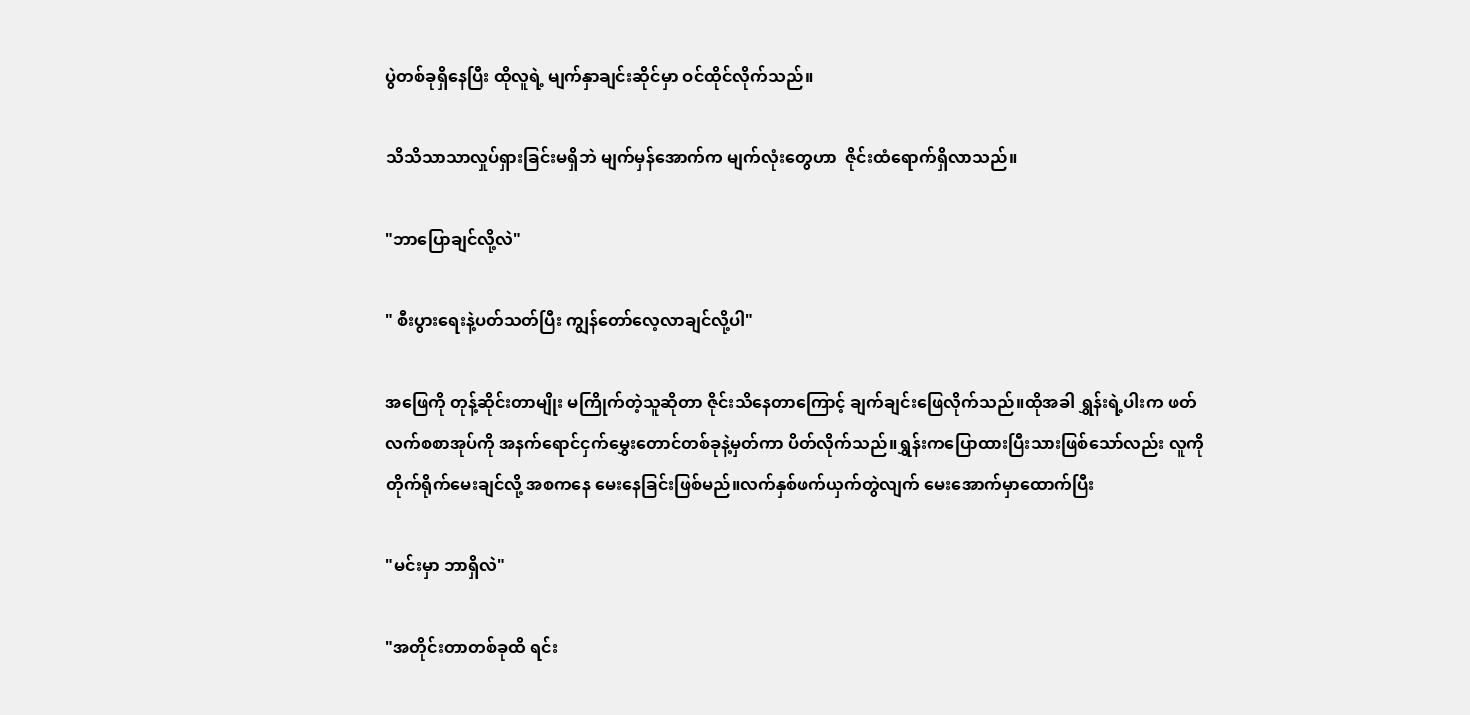ပွဲတစ်ခုရှိနေပြီး ထိုလူရဲ့ မျက်နှာချင်းဆိုင်မှာ ဝင်ထိုင်လိုက်သည်။

သိသိသာသာလှုပ်ရှားခြင်းမရှိဘဲ မျက်မှန်အောက်က မျက်လုံးတွေဟာ  ဇိုင်းထံရောက်ရှိလာသည်။

"ဘာပြောချင်လို့လဲ"

" စီးပွားရေးနဲ့ပတ်သတ်ပြီး ကျွန်တော်လေ့လာချင်လို့ပါ"

အဖြေကို တုန့်ဆိုင်းတာမျိုး မကြိုက်တဲ့သူဆိုတာ ဇိုင်းသိနေတာကြောင့် ချက်ချင်းဖြေလိုက်သည်။ထိုအခါ ရွှန်းရဲ့ပါးက ဖတ်လက်စစာအုပ်ကို အနက်ရောင်ငှက်မွှေးတောင်တစ်ခုနဲ့မှတ်ကာ ပိတ်လိုက်သည်။ရွှန်းကပြောထားပြီးသားဖြစ်သော်လည်း လူကိုတိုက်ရိုက်မေးချင်လို့ အစကနေ မေးနေခြင်းဖြစ်မည်။လက်နှစ်ဖက်ယှက်တွဲလျက် မေးအောက်မှာထောက်ပြီး

"မင်းမှာ ဘာရှိလဲ"

"အတိုင်းတာတစ်ခုထိ ရင်း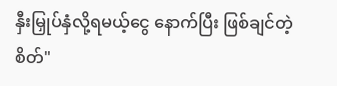နှီးမြှုပ်နှံလို့ရမယ့်ငွေ နောက်ပြီး ဖြစ်ချင်တဲ့စိတ်"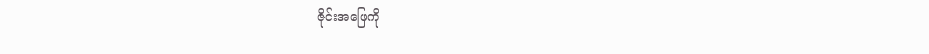ဇိုင်းအဖြေကို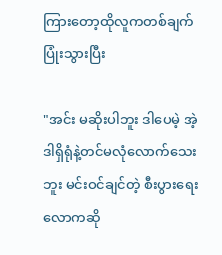ကြားတော့ထိုလူကတစ်ချက်ပြုံးသွားပြီး

"အင်း မဆိုးပါဘူး ဒါပေမဲ့ အဲ့ဒါရှိရုံနဲ့တင်မလုံလောက်သေးဘူး မင်းဝင်ချင်တဲ့ စီးပွားရေးလောကဆို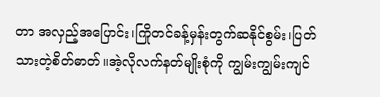တာ အလှည့်အပြောင်း၊ကြိုတင်ခန့်မှန်းတွက်ဆနိုင်စွမ်း၊ပြတ်သားတဲ့စိတ်ဓာတ်။အဲ့လိုလက်နတ်မျိုးစုံကို ကျွမ်းကျွမ်းကျင်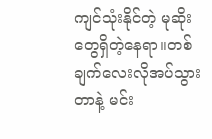ကျင်သုံးနိုင်တဲ့ မုဆိုးတွေရှိတဲ့နေရာ။တစ်ချက်လေးလိုအပ်သွားတာနဲ့ မင်း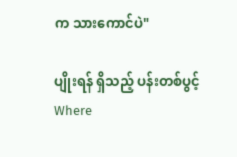က သားကောင်ပဲ"

ပျိုးရန် ရှိသည့် ပန်းတစ်ပွင့်Where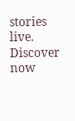stories live. Discover now